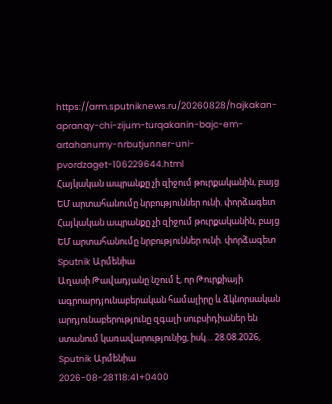https://arm.sputniknews.ru/20260828/hajkakan-apranqy-chi-zijum-turqakanin-bajc-em-artahanumy-nrbutjunner-uni-pvordzaget-106229644.html
Հայկական ապրանքը չի զիջում թուրքականին, բայց ԵՄ արտահանումը նրբություններ ունի. փորձագետ
Հայկական ապրանքը չի զիջում թուրքականին, բայց ԵՄ արտահանումը նրբություններ ունի. փորձագետ
Sputnik Արմենիա
Աղասի Թավադյանը նշում է, որ Թուրքիայի ագրոարդյունաբերական համալիրը և ձկնորսական արդյունաբերությունը զգալի սուբսիդիաներ են ստանում կառավարությունից, իսկ… 28.08.2026, Sputnik Արմենիա
2026-08-28T18:41+0400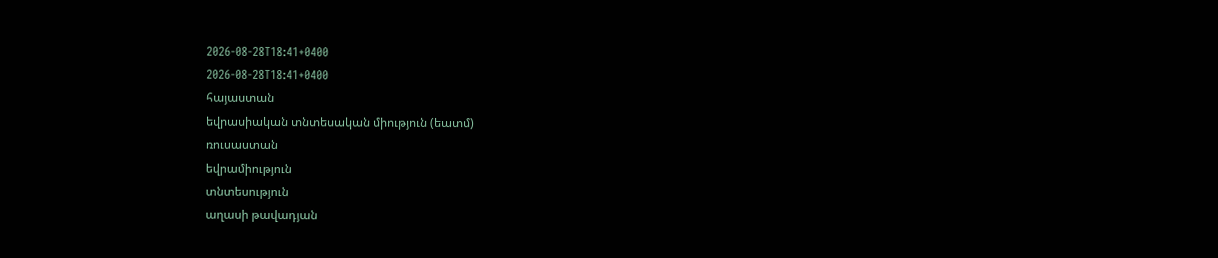2026-08-28T18:41+0400
2026-08-28T18:41+0400
հայաստան
եվրասիական տնտեսական միություն (եատմ)
ռուսաստան
եվրամիություն
տնտեսություն
աղասի թավադյան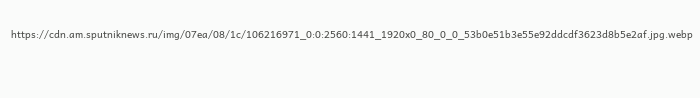https://cdn.am.sputniknews.ru/img/07ea/08/1c/106216971_0:0:2560:1441_1920x0_80_0_0_53b0e51b3e55e92ddcdf3623d8b5e2af.jpg.webp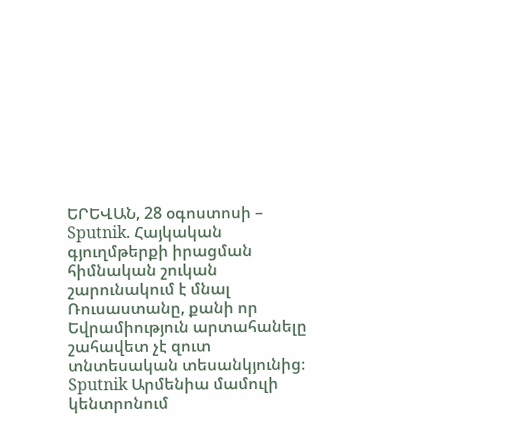ԵՐԵՎԱՆ, 28 օգոստոսի – Sputnik. Հայկական գյուղմթերքի իրացման հիմնական շուկան շարունակում է մնալ Ռուսաստանը, քանի որ Եվրամիություն արտահանելը շահավետ չէ զուտ տնտեսական տեսանկյունից։ Sputnik Արմենիա մամուլի կենտրոնում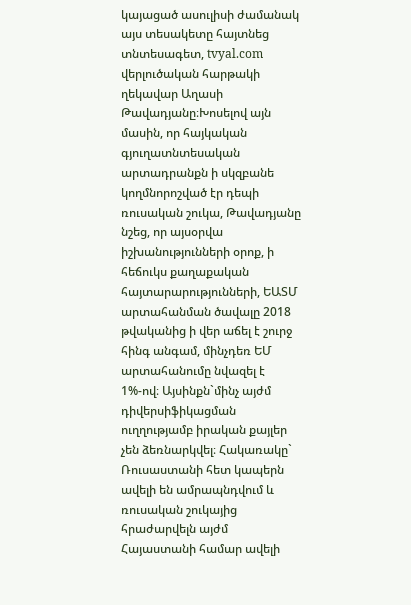կայացած ասուլիսի ժամանակ այս տեսակետը հայտնեց տնտեսագետ, tvyal.com վերլուծական հարթակի ղեկավար Աղասի Թավադյանը։Խոսելով այն մասին, որ հայկական գյուղատնտեսական արտադրանքն ի սկզբանե կողմնորոշված էր դեպի ռուսական շուկա, Թավադյանը նշեց, որ այսօրվա իշխանությունների օրոք, ի հեճուկս քաղաքական հայտարարությունների, ԵԱՏՄ արտահանման ծավալը 2018 թվականից ի վեր աճել է շուրջ հինգ անգամ, մինչդեռ ԵՄ արտահանումը նվազել է 1%-ով։ Այսինքն`մինչ այժմ դիվերսիֆիկացման ուղղությամբ իրական քայլեր չեն ձեռնարկվել։ Հակառակը` Ռուսաստանի հետ կապերն ավելի են ամրապնդվում և ռուսական շուկայից հրաժարվելն այժմ Հայաստանի համար ավելի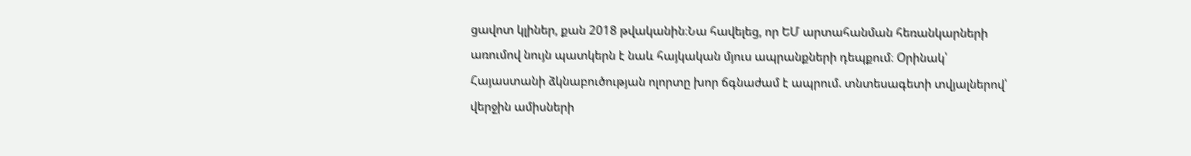ցավոտ կլիներ, քան 2018 թվականին։Նա հավելեց, որ ԵՄ արտահանման հեռանկարների առումով նույն պատկերն է նաև հայկական մյուս ապրանքների դեպքում։ Օրինակ՝ Հայաստանի ձկնաբուծության ոլորտը խոր ճգնաժամ է ապրում. տնտեսագետի տվյալներով՝ վերջին ամիսների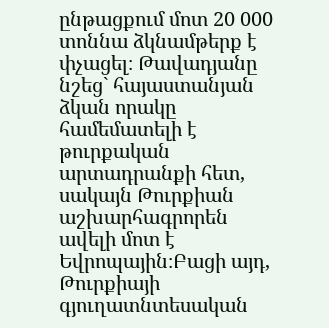ընթացքում մոտ 20 000 տոննա ձկնամթերք է փչացել։ Թավադյանը նշեց` հայաստանյան ձկան որակը համեմատելի է թուրքական արտադրանքի հետ, սակայն Թուրքիան աշխարհագրորեն ավելի մոտ է Եվրոպային։Բացի այդ, Թուրքիայի գյուղատնտեսական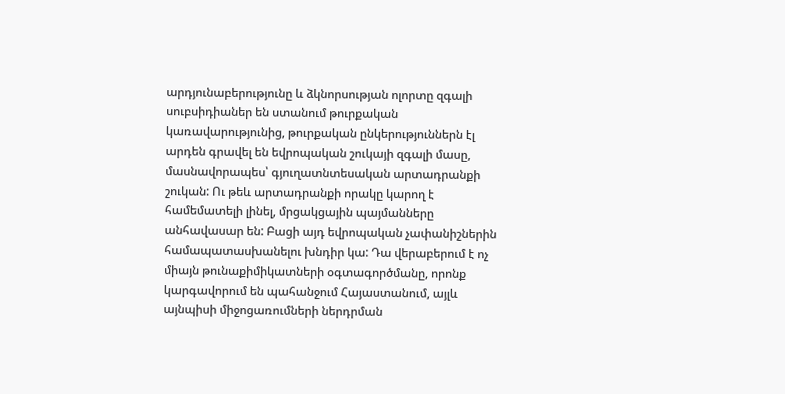արդյունաբերությունը և ձկնորսության ոլորտը զգալի սուբսիդիաներ են ստանում թուրքական կառավարությունից, թուրքական ընկերություններն էլ արդեն գրավել են եվրոպական շուկայի զգալի մասը, մասնավորապես՝ գյուղատնտեսական արտադրանքի շուկան: Ու թեև արտադրանքի որակը կարող է համեմատելի լինել, մրցակցային պայմանները անհավասար են: Բացի այդ եվրոպական չափանիշներին համապատասխանելու խնդիր կա: Դա վերաբերում է ոչ միայն թունաքիմիկատների օգտագործմանը, որոնք կարգավորում են պահանջում Հայաստանում, այլև այնպիսի միջոցառումների ներդրման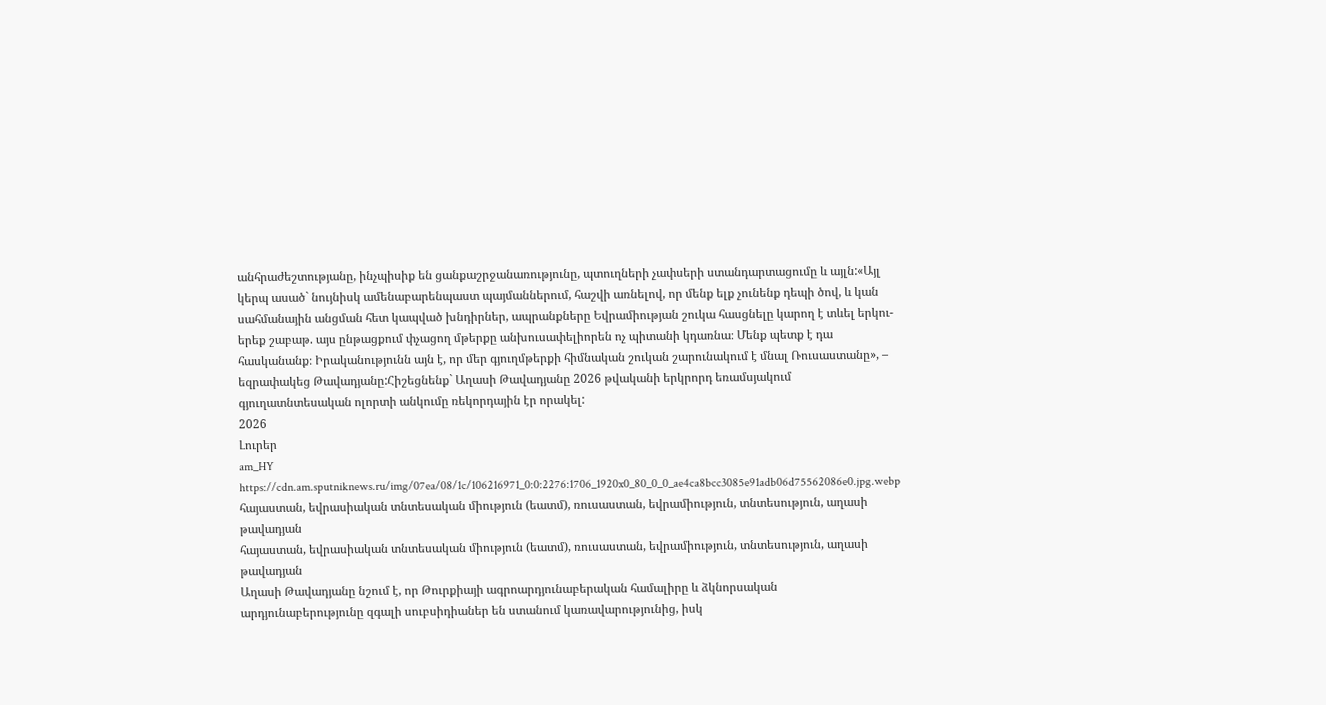անհրաժեշտությանը, ինչպիսիք են ցանքաշրջանառությունը, պտուղների չափսերի ստանդարտացումը և այլն:«Այլ կերպ ասած` նույնիսկ ամենաբարենպաստ պայմաններում, հաշվի առնելով, որ մենք ելք չունենք դեպի ծով, և կան սահմանային անցման հետ կապված խնդիրներ, ապրանքները Եվրամիության շուկա հասցնելը կարող է տևել երկու-երեք շաբաթ. այս ընթացքում փչացող մթերքը անխուսափելիորեն ոչ պիտանի կդառնա։ Մենք պետք է դա հասկանանք։ Իրականությունն այն է, որ մեր գյուղմթերքի հիմնական շուկան շարունակում է մնալ Ռուսաստանը», – եզրափակեց Թավադյանը:Հիշեցնենք` Աղասի Թավադյանը 2026 թվականի երկրորդ եռամսյակում գյուղատնտեսական ոլորտի անկումը ռեկորդային էր որակել:
2026
Լուրեր
am_HY
https://cdn.am.sputniknews.ru/img/07ea/08/1c/106216971_0:0:2276:1706_1920x0_80_0_0_ae4ca8bcc3085e91adb06d75562086e0.jpg.webp
հայաստան, եվրասիական տնտեսական միություն (եատմ), ռուսաստան, եվրամիություն, տնտեսություն, աղասի թավադյան
հայաստան, եվրասիական տնտեսական միություն (եատմ), ռուսաստան, եվրամիություն, տնտեսություն, աղասի թավադյան
Աղասի Թավադյանը նշում է, որ Թուրքիայի ագրոարդյունաբերական համալիրը և ձկնորսական արդյունաբերությունը զգալի սուբսիդիաներ են ստանում կառավարությունից, իսկ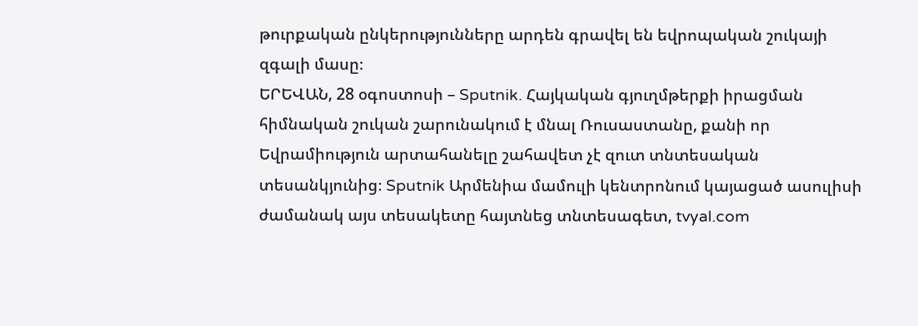թուրքական ընկերությունները արդեն գրավել են եվրոպական շուկայի զգալի մասը։
ԵՐԵՎԱՆ, 28 օգոստոսի – Sputnik. Հայկական գյուղմթերքի իրացման հիմնական շուկան շարունակում է մնալ Ռուսաստանը, քանի որ Եվրամիություն արտահանելը շահավետ չէ զուտ տնտեսական տեսանկյունից։ Sputnik Արմենիա մամուլի կենտրոնում կայացած ասուլիսի ժամանակ այս տեսակետը հայտնեց տնտեսագետ, tvyal.com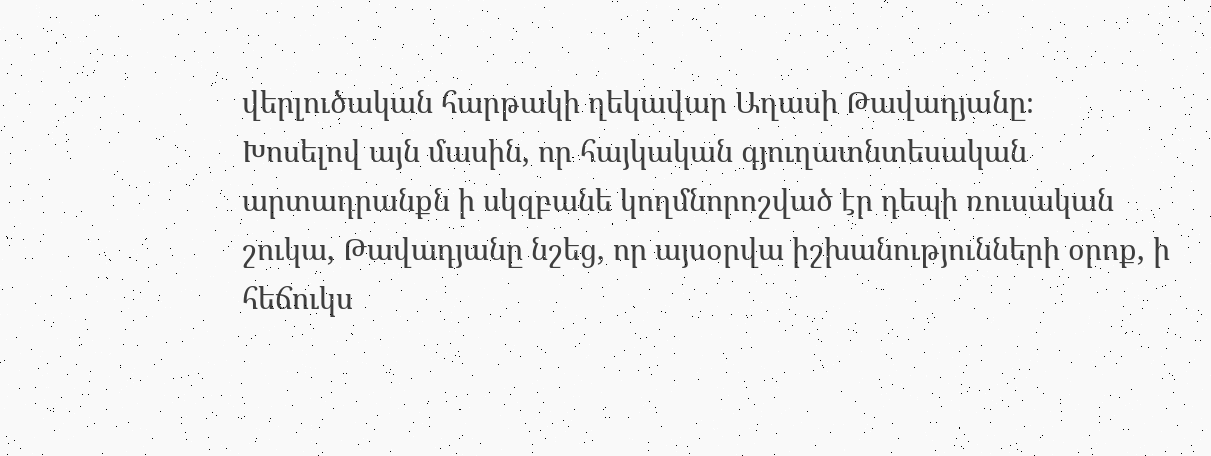վերլուծական հարթակի ղեկավար Աղասի Թավադյանը։
Խոսելով այն մասին, որ հայկական գյուղատնտեսական արտադրանքն ի սկզբանե կողմնորոշված էր դեպի ռուսական շուկա, Թավադյանը նշեց, որ այսօրվա իշխանությունների օրոք, ի հեճուկս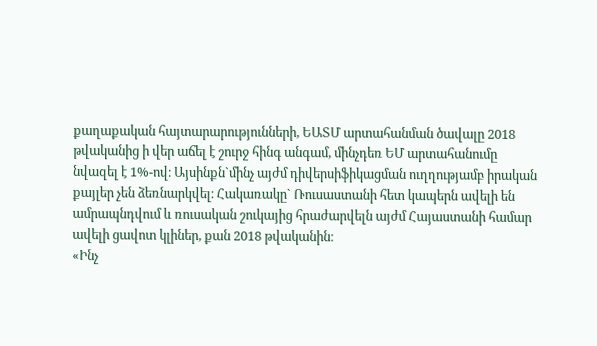քաղաքական հայտարարությունների, ԵԱՏՄ արտահանման ծավալը 2018 թվականից ի վեր աճել է շուրջ հինգ անգամ, մինչդեռ ԵՄ արտահանումը նվազել է 1%-ով։ Այսինքն`մինչ այժմ դիվերսիֆիկացման ուղղությամբ իրական քայլեր չեն ձեռնարկվել։ Հակառակը` Ռուսաստանի հետ կապերն ավելի են ամրապնդվում և ռուսական շուկայից հրաժարվելն այժմ Հայաստանի համար ավելի ցավոտ կլիներ, քան 2018 թվականին։
«Ինչ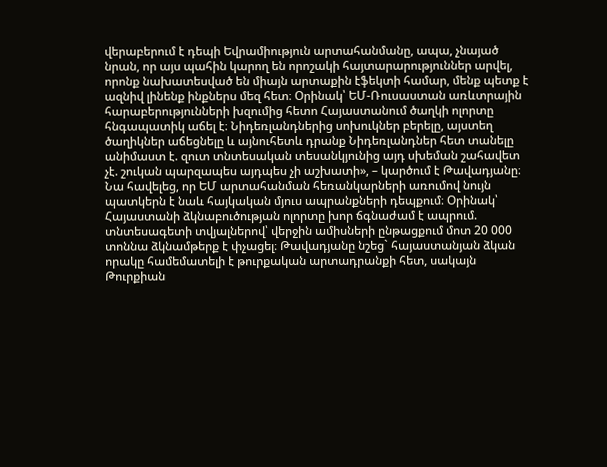վերաբերում է դեպի Եվրամիություն արտահանմանը, ապա, չնայած նրան, որ այս պահին կարող են որոշակի հայտարարություններ արվել, որոնք նախատեսված են միայն արտաքին էֆեկտի համար, մենք պետք է ազնիվ լինենք ինքներս մեզ հետ։ Օրինակ՝ ԵՄ-Ռուսաստան առևտրային հարաբերությունների խզումից հետո Հայաստանում ծաղկի ոլորտը հնգապատիկ աճել է։ Նիդեռլանդներից սոխուկներ բերելը, այստեղ ծաղիկներ աճեցնելը և այնուհետև դրանք Նիդեռլանդներ հետ տանելը անիմաստ է. զուտ տնտեսական տեսանկյունից այդ սխեման շահավետ չէ. շուկան պարզապես այդպես չի աշխատի», – կարծում է Թավադյանը։
Նա հավելեց, որ ԵՄ արտահանման հեռանկարների առումով նույն պատկերն է նաև հայկական մյուս ապրանքների դեպքում։ Օրինակ՝ Հայաստանի ձկնաբուծության ոլորտը խոր ճգնաժամ է ապրում. տնտեսագետի տվյալներով՝ վերջին ամիսների ընթացքում մոտ 20 000 տոննա ձկնամթերք է փչացել։ Թավադյանը նշեց` հայաստանյան ձկան որակը համեմատելի է թուրքական արտադրանքի հետ, սակայն Թուրքիան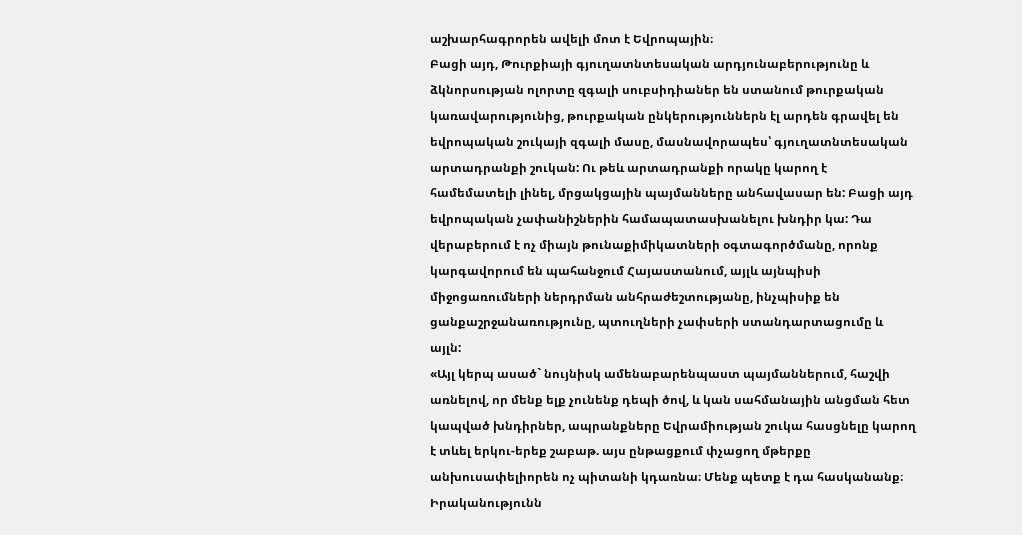աշխարհագրորեն ավելի մոտ է Եվրոպային։
Բացի այդ, Թուրքիայի գյուղատնտեսական արդյունաբերությունը և ձկնորսության ոլորտը զգալի սուբսիդիաներ են ստանում թուրքական կառավարությունից, թուրքական ընկերություններն էլ արդեն գրավել են եվրոպական շուկայի զգալի մասը, մասնավորապես՝ գյուղատնտեսական արտադրանքի շուկան: Ու թեև արտադրանքի որակը կարող է համեմատելի լինել, մրցակցային պայմանները անհավասար են: Բացի այդ եվրոպական չափանիշներին համապատասխանելու խնդիր կա: Դա վերաբերում է ոչ միայն թունաքիմիկատների օգտագործմանը, որոնք կարգավորում են պահանջում Հայաստանում, այլև այնպիսի միջոցառումների ներդրման անհրաժեշտությանը, ինչպիսիք են ցանքաշրջանառությունը, պտուղների չափսերի ստանդարտացումը և այլն:
«Այլ կերպ ասած` նույնիսկ ամենաբարենպաստ պայմաններում, հաշվի առնելով, որ մենք ելք չունենք դեպի ծով, և կան սահմանային անցման հետ կապված խնդիրներ, ապրանքները Եվրամիության շուկա հասցնելը կարող է տևել երկու-երեք շաբաթ. այս ընթացքում փչացող մթերքը անխուսափելիորեն ոչ պիտանի կդառնա։ Մենք պետք է դա հասկանանք։ Իրականությունն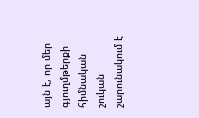այն է, որ մեր գյուղմթերքի հիմնական շուկան շարունակում է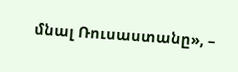մնալ Ռուսաստանը», –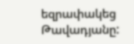եզրափակեց Թավադյանը: